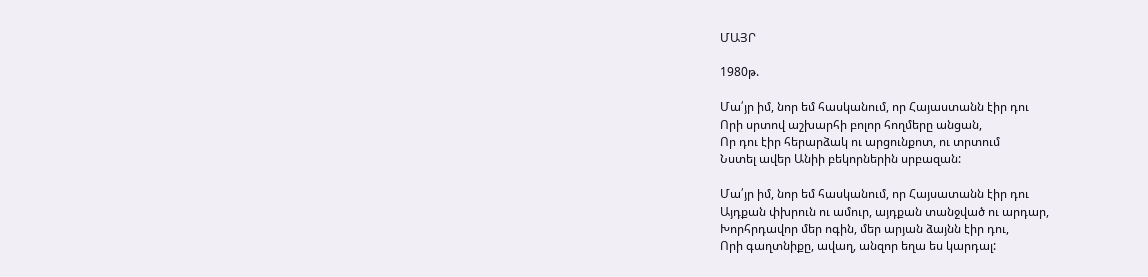ՄԱՅՐ

1980թ.

Մա՛յր իմ, նոր եմ հասկանում, որ Հայաստանն էիր դու
Որի սրտով աշխարհի բոլոր հողմերը անցան,
Որ դու էիր հերարձակ ու արցունքոտ, ու տրտում
Նստել ավեր Անիի բեկորներին սրբազան:

Մա՛յր իմ, նոր եմ հասկանում, որ Հայսատանն էիր դու
Այդքան փխրուն ու ամուր, այդքան տանջված ու արդար,
Խորհրդավոր մեր ոգին, մեր արյան ձայնն էիր դու,
Որի գաղտնիքը, ավաղ, անզոր եղա ես կարդալ: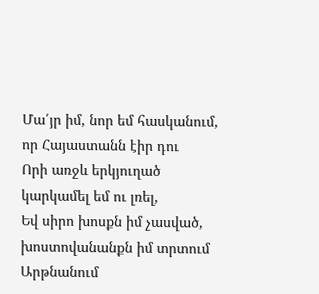Մա՛յր իմ, նոր եմ հասկանում, որ Հայաստանն էիր դու
Որի առջև երկյուղած կարկամել եմ ու լռել,
Եվ սիրո խոսքն իմ չասված, խոստովանանքն իմ տրտում
Արթնանում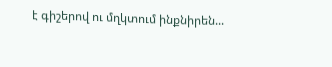է գիշերով ու մղկտում ինքնիրեն...